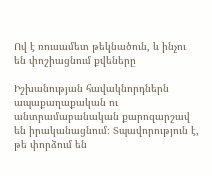Ով է ռուսամետ թեկնածուն, և ինչու են փոշիացնում քվեները

Իշխանության հավակնորդներն ապաքաղաքական ու անտրամաբանական քարոզարշավ են իրականացնում։ Տպավորություն է, թե փորձում են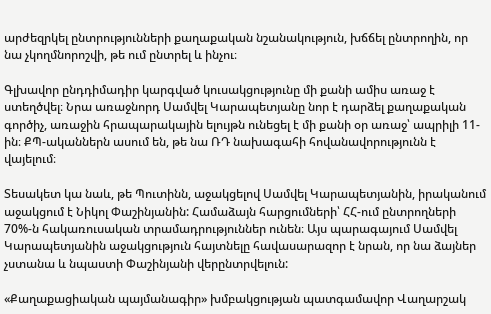արժեզրկել ընտրությունների քաղաքական նշանակություն, խճճել ընտրողին, որ նա չկողմնորոշվի, թե ում ընտրել և ինչու։

Գլխավոր ընդդիմադիր կարգված կուսակցությունը մի քանի ամիս առաջ է ստեղծվել։ Նրա առաջնորդ Սամվել Կարապետյանը նոր է դարձել քաղաքական գործիչ, առաջին հրապարակային ելույթն ունեցել է մի քանի օր առաջ՝ ապրիլի 11-ին։ ՔՊ-ականներն ասում են, թե նա ՌԴ նախագահի հովանավորությունն է վայելում։

Տեսակետ կա նաև, թե Պուտինն, աջակցելով Սամվել Կարապետյանին, իրականում աջակցում է Նիկոլ Փաշինյանին: Համաձայն հարցումների՝ ՀՀ-ում ընտրողների 70%-ն հակառուսական տրամադրություններ ունեն։ Այս պարագայում Սամվել Կարապետյանին աջակցություն հայտնելը հավասարազոր է նրան, որ նա ձայներ չստանա և նպաստի Փաշինյանի վերընտրվելուն:

«Քաղաքացիական պայմանագիր» խմբակցության պատգամավոր Վաղարշակ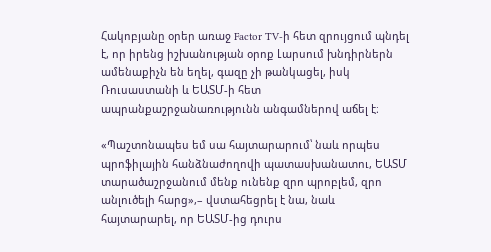Հակոբյանը օրեր առաջ Factor TV-ի հետ զրույցում պնդել է, որ իրենց իշխանության օրոք Լարսում խնդիրներն ամենաքիչն են եղել, գազը չի թանկացել, իսկ Ռուսաստանի և ԵԱՏՄ-ի հետ ապրանքաշրջանառությունն անգամներով աճել է։

«Պաշտոնապես եմ սա հայտարարում՝ նաև որպես պրոֆիլային հանձնաժողովի պատասխանատու, ԵԱՏՄ տարածաշրջանում մենք ունենք զրո պրոբլեմ, զրո անլուծելի հարց»,– վստահեցրել է նա, նաև հայտարարել, որ ԵԱՏՄ-ից դուրս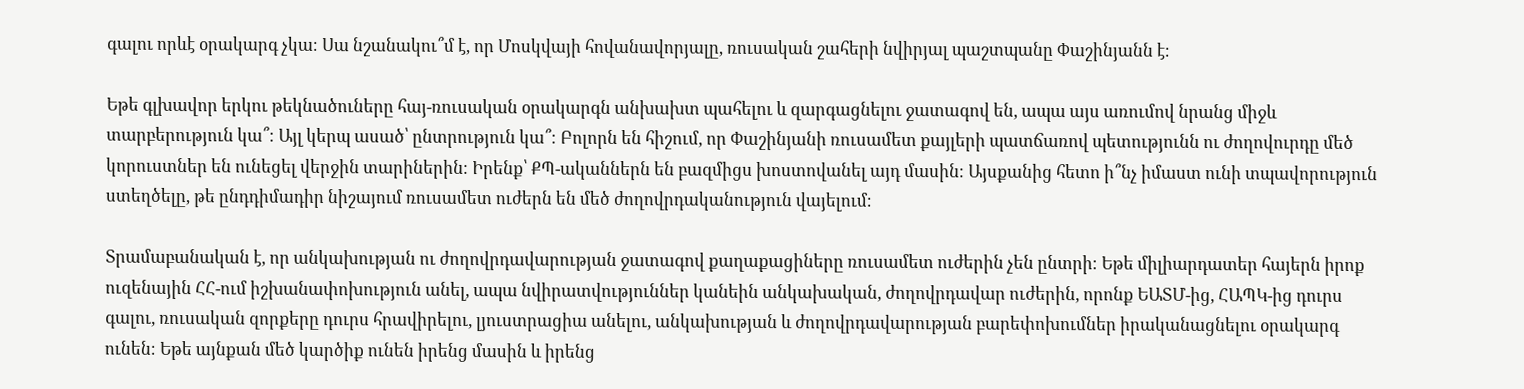գալու որևէ օրակարգ չկա։ Սա նշանակու՞մ է, որ Մոսկվայի հովանավորյալը, ռուսական շահերի նվիրյալ պաշտպանը Փաշինյանն է։

Եթե գլխավոր երկու թեկնածուները հայ-ռուսական օրակարգն անխախտ պահելու և զարգացնելու ջատագով են, ապա այս առումով նրանց միջև տարբերություն կա՞։ Այլ կերպ ասած՝ ընտրություն կա՞։ Բոլորն են հիշում, որ Փաշինյանի ռուսամետ քայլերի պատճառով պետությունն ու ժողովուրդը մեծ կորուստներ են ունեցել վերջին տարիներին։ Իրենք՝ ՔՊ-ականներն են բազմիցս խոստովանել այդ մասին։ Այսքանից հետո ի՞նչ իմաստ ունի տպավորություն ստեղծելը, թե ընդդիմադիր նիշայում ռուսամետ ուժերն են մեծ ժողովրդականություն վայելում։

Տրամաբանական է, որ անկախության ու ժողովրդավարության ջատագով քաղաքացիները ռուսամետ ուժերին չեն ընտրի։ Եթե միլիարդատեր հայերն իրոք ուզենային ՀՀ-ում իշխանափոխություն անել, ապա նվիրատվություններ կանեին անկախական, ժողովրդավար ուժերին, որոնք ԵԱՏՄ-ից, ՀԱՊԿ-ից դուրս գալու, ռուսական զորքերը դուրս հրավիրելու, լյուստրացիա անելու, անկախության և ժողովրդավարության բարեփոխումներ իրականացնելու օրակարգ ունեն։ Եթե այնքան մեծ կարծիք ունեն իրենց մասին և իրենց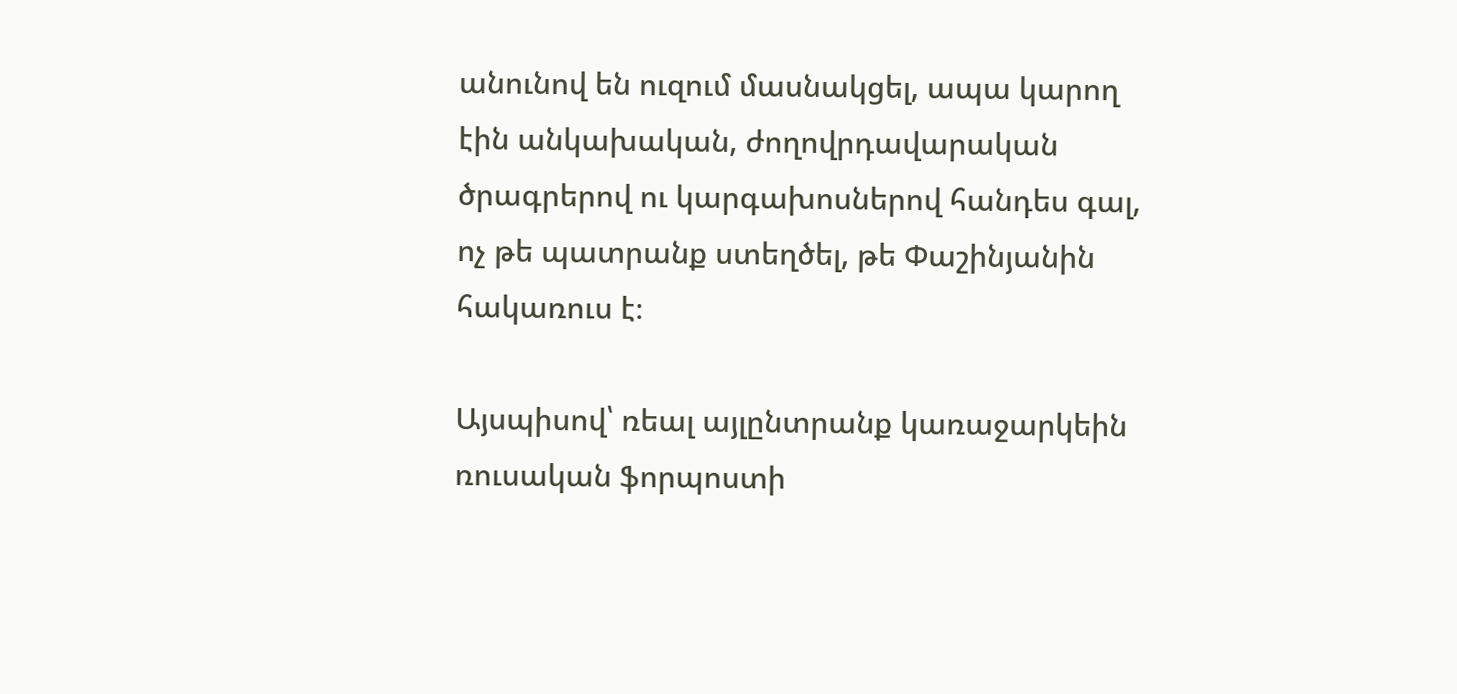անունով են ուզում մասնակցել, ապա կարող էին անկախական, ժողովրդավարական ծրագրերով ու կարգախոսներով հանդես գալ, ոչ թե պատրանք ստեղծել, թե Փաշինյանին հակառուս է։

Այսպիսով՝ ռեալ այլընտրանք կառաջարկեին ռուսական ֆորպոստի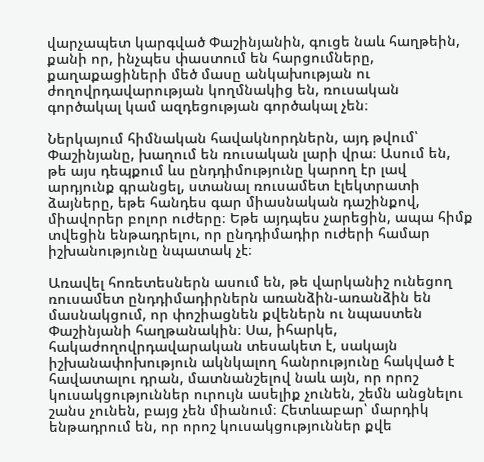վարչապետ կարգված Փաշինյանին, գուցե նաև հաղթեին, քանի որ, ինչպես փաստում են հարցումները, քաղաքացիների մեծ մասը անկախության ու ժողովրդավարության կողմնակից են, ռուսական գործակալ կամ ազդեցության գործակալ չեն։

Ներկայում հիմնական հավակնորդներն, այդ թվում՝ Փաշինյանը, խաղում են ռուսական լարի վրա։ Ասում են, թե այս դեպքում ևս ընդդիմությունը կարող էր լավ արդյունք գրանցել, ստանալ ռուսամետ էլեկտրատի ձայները, եթե հանդես գար միասնական դաշինքով, միավորեր բոլոր ուժերը։ Եթե այդպես չարեցին, ապա հիմք տվեցին ենթադրելու, որ ընդդիմադիր ուժերի համար իշխանությունը նպատակ չէ։

Առավել հոռետեսներն ասում են, թե վարկանիշ ունեցող ռուսամետ ընդդիմադիրներն առանձին-առանձին են մասնակցում, որ փոշիացնեն քվեներն ու նպաստեն Փաշինյանի հաղթանակին։ Սա, իհարկե, հակաժողովրդավարական տեսակետ է, սակայն իշխանափոխություն ակնկալող հանրությունը հակված է հավատալու դրան, մատնանշելով նաև այն, որ որոշ կուսակցություններ ուրույն ասելիք չունեն, շեմն անցնելու շանս չունեն, բայց չեն միանում։ Հետևաբար՝ մարդիկ ենթադրում են, որ որոշ կուսակցություններ քվե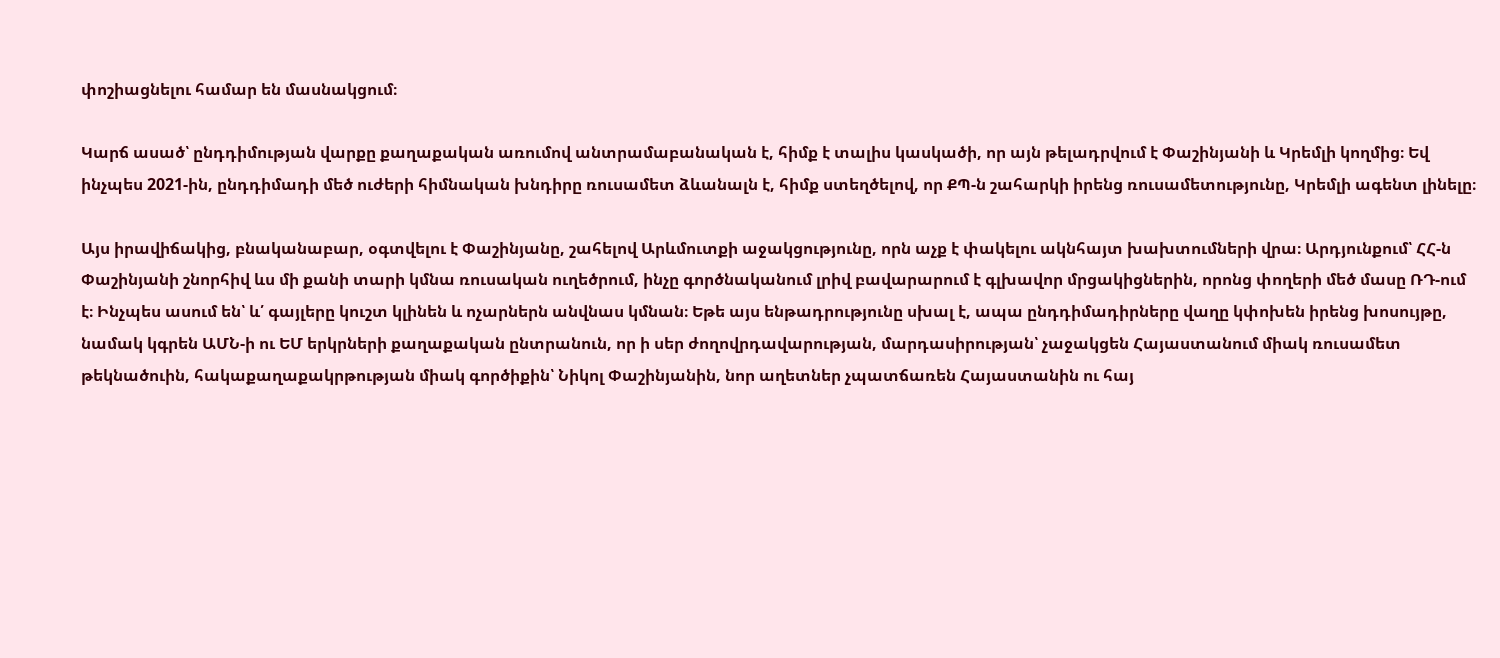փոշիացնելու համար են մասնակցում։

Կարճ ասած՝ ընդդիմության վարքը քաղաքական առումով անտրամաբանական է, հիմք է տալիս կասկածի, որ այն թելադրվում է Փաշինյանի և Կրեմլի կողմից։ Եվ ինչպես 2021-ին, ընդդիմադի մեծ ուժերի հիմնական խնդիրը ռուսամետ ձևանալն է, հիմք ստեղծելով, որ ՔՊ-ն շահարկի իրենց ռուսամետությունը, Կրեմլի ագենտ լինելը։

Այս իրավիճակից, բնականաբար, օգտվելու է Փաշինյանը, շահելով Արևմուտքի աջակցությունը, որն աչք է փակելու ակնհայտ խախտումների վրա։ Արդյունքում՝ ՀՀ-ն Փաշինյանի շնորհիվ ևս մի քանի տարի կմնա ռուսական ուղեծրում, ինչը գործնականում լրիվ բավարարում է գլխավոր մրցակիցներին, որոնց փողերի մեծ մասը ՌԴ-ում է։ Ինչպես ասում են՝ և՛ գայլերը կուշտ կլինեն և ոչարներն անվնաս կմնան։ Եթե այս ենթադրությունը սխալ է, ապա ընդդիմադիրները վաղը կփոխեն իրենց խոսույթը, նամակ կգրեն ԱՄՆ-ի ու ԵՄ երկրների քաղաքական ընտրանուն, որ ի սեր ժողովրդավարության, մարդասիրության՝ չաջակցեն Հայաստանում միակ ռուսամետ թեկնածուին, հակաքաղաքակրթության միակ գործիքին՝ Նիկոլ Փաշինյանին, նոր աղետներ չպատճառեն Հայաստանին ու հայ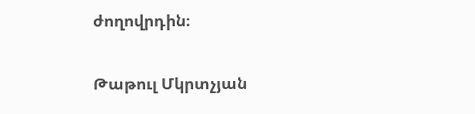ժողովրդին։

Թաթուլ Մկրտչյան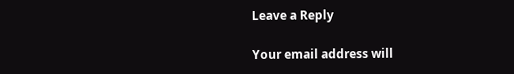Leave a Reply

Your email address will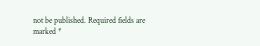not be published. Required fields are marked *